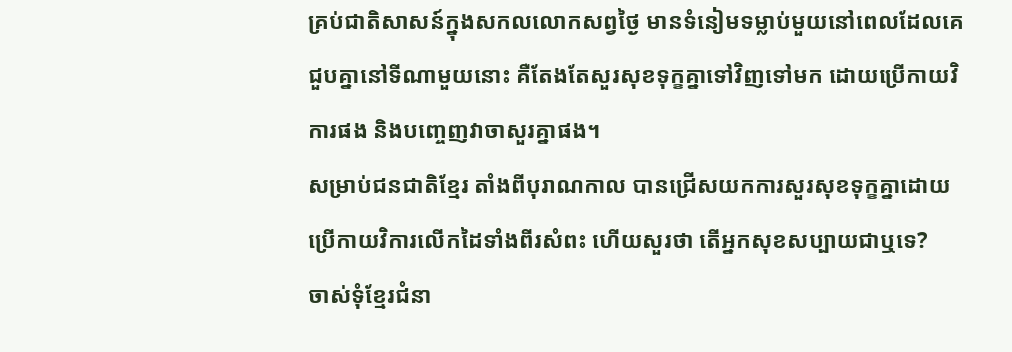គ្រប់ជាតិសាសន៍ក្នុងសកលលោកសព្វថ្ងៃ មានទំនៀមទម្លាប់មួយនៅពេលដែលគេជួបគ្នានៅទីណាមួយនោះ គឺតែងតែសួរសុខទុក្ខគ្នាទៅវិញទៅមក ដោយប្រើកាយវិការផង និងបញ្ចេញវាចាសួរគ្នាផង។
សម្រាប់ជនជាតិខ្មែរ តាំងពីបុរាណកាល បានជ្រើសយកការសួរសុខទុក្ខគ្នាដោយប្រើកាយវិការលើកដៃទាំងពីរសំពះ ហើយសួរថា តើអ្នកសុខសប្បាយជាឬទេ?
ចាស់ទុំខ្មែរជំនា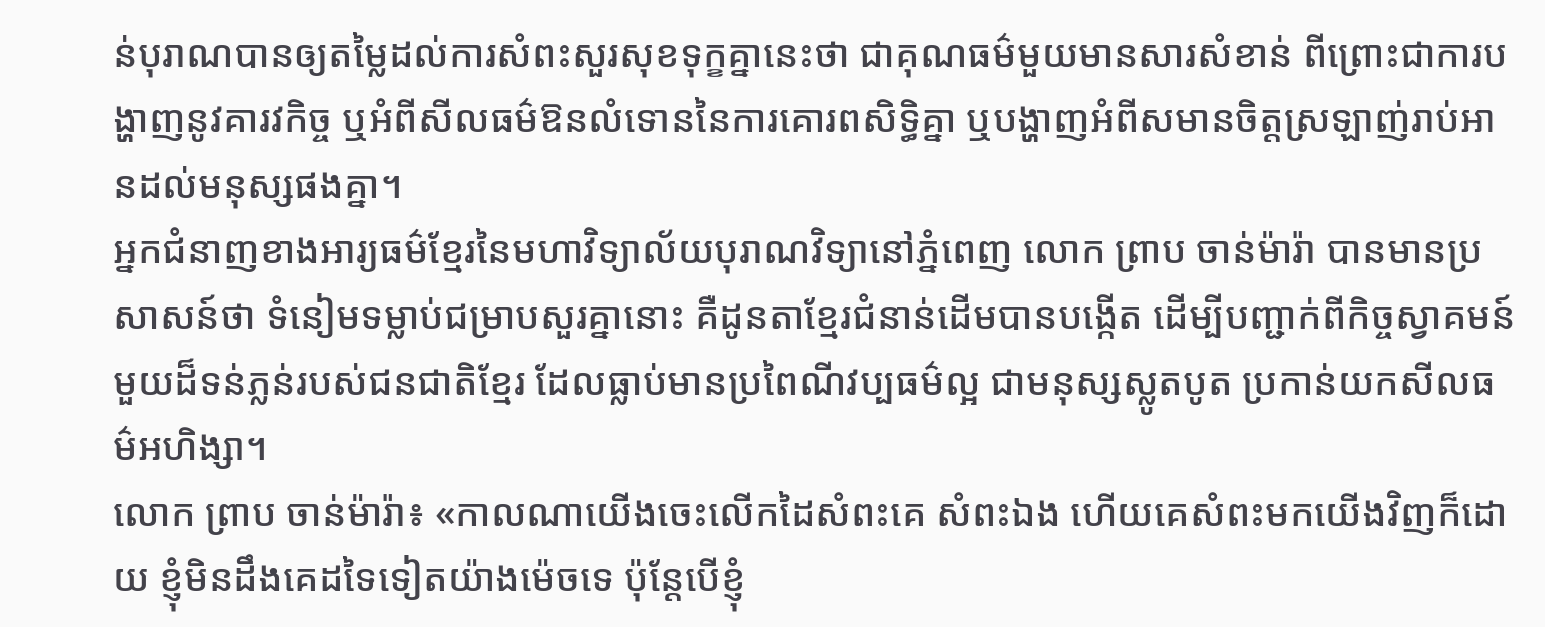ន់បុរាណបានឲ្យតម្លៃដល់ការសំពះសួរសុខទុក្ខគ្នានេះថា ជាគុណធម៌មួយមានសារសំខាន់ ពីព្រោះជាការបង្ហាញនូវគារវកិច្ច ឬអំពីសីលធម៌ឱនលំទោននៃការគោរពសិទ្ធិគ្នា ឬបង្ហាញអំពីសមានចិត្តស្រឡាញ់រាប់អានដល់មនុស្សផងគ្នា។
អ្នកជំនាញខាងអារ្យធម៌ខ្មែរនៃមហាវិទ្យាល័យបុរាណវិទ្យានៅភ្នំពេញ លោក ព្រាប ចាន់ម៉ារ៉ា បានមានប្រសាសន៍ថា ទំនៀមទម្លាប់ជម្រាបសួរគ្នានោះ គឺដូនតាខ្មែរជំនាន់ដើមបានបង្កើត ដើម្បីបញ្ជាក់ពីកិច្ចស្វាគមន៍មួយដ៏ទន់ភ្លន់របស់ជនជាតិខ្មែរ ដែលធ្លាប់មានប្រពៃណីវប្បធម៌ល្អ ជាមនុស្សស្លូតបូត ប្រកាន់យកសីលធម៌អហិង្សា។
លោក ព្រាប ចាន់ម៉ារ៉ា៖ «កាលណាយើងចេះលើកដៃសំពះគេ សំពះឯង ហើយគេសំពះមកយើងវិញក៏ដោយ ខ្ញុំមិនដឹងគេដទៃទៀតយ៉ាងម៉េចទេ ប៉ុន្តែបើខ្ញុំ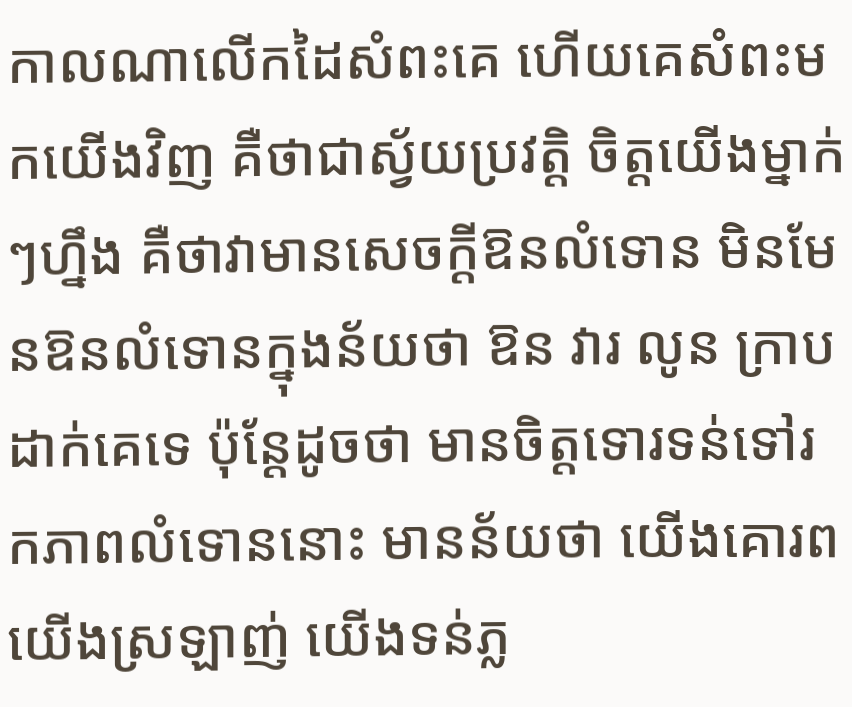កាលណាលើកដៃសំពះគេ ហើយគេសំពះមកយើងវិញ គឺថាជាស្វ័យប្រវត្តិ ចិត្តយើងម្នាក់ៗហ្នឹង គឺថាវាមានសេចក្តីឱនលំទោន មិនមែនឱនលំទោនក្នុងន័យថា ឱន វារ លូន ក្រាបដាក់គេទេ ប៉ុន្តែដូចថា មានចិត្តទោរទន់ទៅរកភាពលំទោននោះ មានន័យថា យើងគោរព យើងស្រឡាញ់ យើងទន់ភ្ល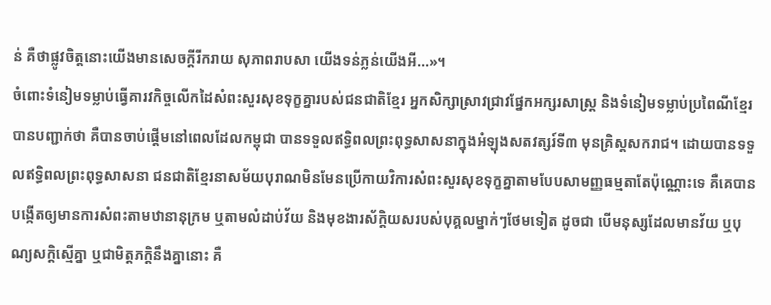ន់ គឺថាផ្លូវចិត្តនោះយើងមានសេចក្តីរីករាយ សុភាពរាបសា យើងទន់ភ្លន់យើងអី...»។
ចំពោះទំនៀមទម្លាប់ធ្វើគារវកិច្ចលើកដៃសំពះសួរសុខទុក្ខគ្នារបស់ជនជាតិខ្មែរ អ្នកសិក្សាស្រាវជ្រាវផ្នែកអក្សរសាស្ត្រ និងទំនៀមទម្លាប់ប្រពៃណីខ្មែរបានបញ្ជាក់ថា គឺបានចាប់ផ្ដើមនៅពេលដែលកម្ពុជា បានទទួលឥទ្ធិពលព្រះពុទ្ធសាសនាក្នុងអំឡុងសតវត្សរ៍ទី៣ មុនគ្រិស្តសករាជ។ ដោយបានទទួលឥទ្ធិពលព្រះពុទ្ធសាសនា ជនជាតិខ្មែរនាសម័យបុរាណមិនមែនប្រើកាយវិការសំពះសួរសុខទុក្ខគ្នាតាមបែបសាមញ្ញធម្មតាតែប៉ុណ្ណោះទេ គឺគេបានបង្កើតឲ្យមានការសំពះតាមឋានានុក្រម ឬតាមលំដាប់វ័យ និងមុខងារស័កិ្តយសរបស់បុគ្គលម្នាក់ៗថែមទៀត ដូចជា បើមនុស្សដែលមានវ័យ ឬបុណ្យសក្តិស្មើគ្នា ឬជាមិត្តភក្ដិនឹងគ្នានោះ គឺ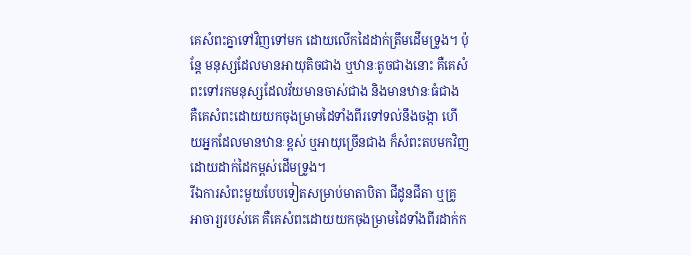គេសំពះគ្នាទៅវិញទៅមក ដោយលើកដៃដាក់ត្រឹមដើមទ្រូង។ ប៉ុន្តែ មនុស្សដែលមានអាយុតិចជាង ឬឋានៈតូចជាងនោះ គឺគេសំពះទៅរកមនុស្សដែលវ័យមានចាស់ជាង និងមានឋានៈធំជាង គឺគេសំពះដោយយកចុងម្រាមដៃទាំងពីរទៅទល់នឹងចង្កា ហើយអ្នកដែលមានឋានៈខ្ពស់ ឬអាយុច្រើនជាង ក៏សំពះតបមកវិញដោយដាក់ដៃកម្ពស់ដើមទ្រូង។
រីឯការសំពះមួយបែបទៀតសម្រាប់មាតាបិតា ជីដូនជីតា ឬគ្រូអាចារ្យរបស់គេ គឺគេសំពះដោយយកចុងម្រាមដៃទាំងពីរដាក់ក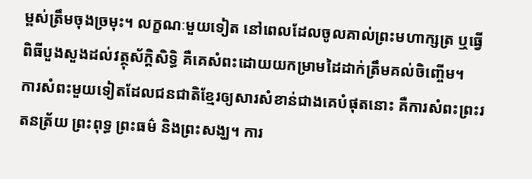ម្ពស់ត្រឹមចុងច្រមុះ។ លក្ខណៈមួយទៀត នៅពេលដែលចូលគាល់ព្រះមហាក្សត្រ ឬធ្វើពិធីបួងសួងដល់វត្ថុស័ក្តិសិទ្ធិ គឺគេសំពះដោយយកម្រាមដៃដាក់ត្រឹមគល់ចិញ្ចើម។
ការសំពះមួយទៀតដែលជនជាតិខ្មែរឲ្យសារសំខាន់ជាងគេបំផុតនោះ គឺការសំពះព្រះរតនត្រ័យ ព្រះពុទ្ធ ព្រះធម៌ និងព្រះសង្ឃ។ ការ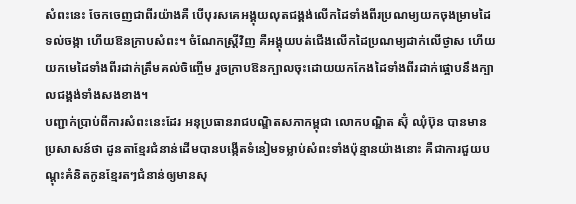សំពះនេះ ចែកចេញជាពីរយ៉ាងគឺ បើបុរសគេអង្គុយលុតជង្គង់លើកដៃទាំងពីរប្រណម្យយកចុងម្រាមដៃទល់ចង្កា ហើយឱនក្រាបសំពះ។ ចំណែកស្ត្រីវិញ គឺអង្គុយបត់ជើងលើកដៃប្រណម្យដាក់លើថ្ងាស ហើយយកមេដៃទាំងពីរដាក់ត្រឹមគល់ចិញ្ចើម រួចក្រាបឱនក្បាលចុះដោយយកកែងដៃទាំងពីរដាក់ផ្អោបនឹងក្បាលជង្គង់ទាំងសងខាង។
បញ្ជាក់ប្រាប់ពីការសំពះនេះដែរ អនុប្រធានរាជបណ្ឌិតសភាកម្ពុជា លោកបណ្ឌិត ស៊ុំ ឈុំប៊ុន បានមានប្រសាសន៍ថា ដូនតាខ្មែរជំនាន់ដើមបានបង្កើតទំនៀមទម្លាប់សំពះទាំងប៉ុន្មានយ៉ាងនោះ គឺជាការជួយបណ្ដុះគំនិតកូនខ្មែរតៗជំនាន់ឲ្យមានសុ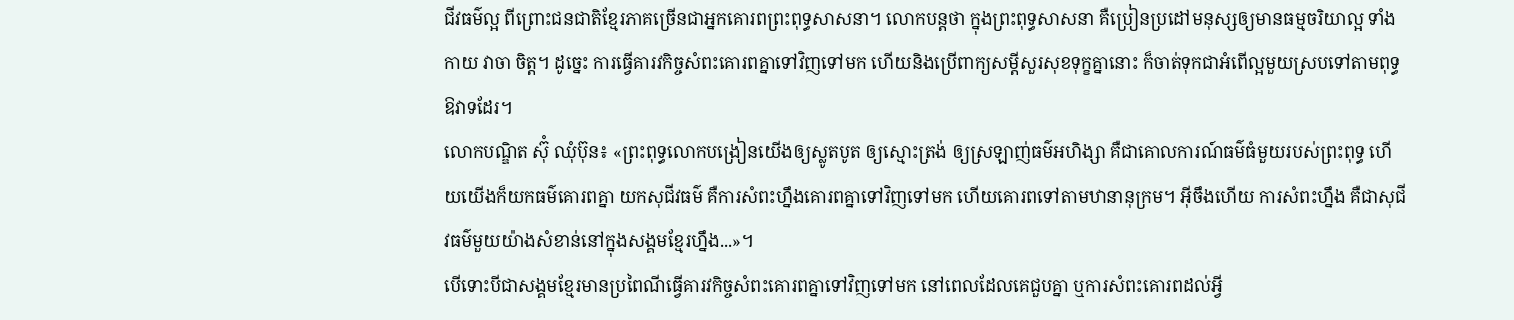ជីវធម៌ល្អ ពីព្រោះជនជាតិខ្មែរភាគច្រើនជាអ្នកគោរពព្រះពុទ្ធសាសនា។ លោកបន្តថា ក្នុងព្រះពុទ្ធសាសនា គឺប្រៀនប្រដៅមនុស្សឲ្យមានធម្មចរិយាល្អ ទាំងកាយ វាចា ចិត្ត។ ដូច្នេះ ការធ្វើគារវកិច្ចសំពះគោរពគ្នាទៅវិញទៅមក ហើយនិងប្រើពាក្យសម្ដីសួរសុខទុក្ខគ្នានោះ ក៏ចាត់ទុកជាអំពើល្អមួយស្របទៅតាមពុទ្ធឱវាទដែរ។
លោកបណ្ឌិត ស៊ុំ ឈុំប៊ុន៖ «ព្រះពុទ្ធលោកបង្រៀនយើងឲ្យស្លូតបូត ឲ្យស្មោះត្រង់ ឲ្យស្រឡាញ់ធម៌អហិង្សា គឺជាគោលការណ៍ធម៌ធំមួយរបស់ព្រះពុទ្ធ ហើយយើងក៏យកធម៌គោរពគ្នា យកសុជីវធម៌ គឺការសំពះហ្នឹងគោរពគ្នាទៅវិញទៅមក ហើយគោរពទៅតាមឋានានុក្រម។ អ៊ីចឹងហើយ ការសំពះហ្នឹង គឺជាសុជីវធម៌មួយយ៉ាងសំខាន់នៅក្នុងសង្គមខ្មែរហ្នឹង...»។
បើទោះបីជាសង្គមខ្មែរមានប្រពៃណីធ្វើគារវកិច្ចសំពះគោរពគ្នាទៅវិញទៅមក នៅពេលដែលគេជួបគ្នា ឬការសំពះគោរពដល់អ្វី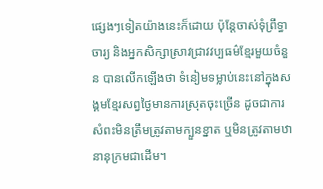ផ្សេងៗទៀតយ៉ាងនេះក៏ដោយ ប៉ុន្តែចាស់ទុំព្រឹទ្ធាចារ្យ និងអ្នកសិក្សាស្រាវជ្រាវវប្បធម៌ខ្មែរមួយចំនួន បានលើកឡើងថា ទំនៀមទម្លាប់នេះនៅក្នុងសង្គមខ្មែរសព្វថ្ងៃមានការស្រុតចុះច្រើន ដូចជាការសំពះមិនត្រឹមត្រូវតាមក្បួនខ្នាត ឬមិនត្រូវតាមឋានានុក្រមជាដើម។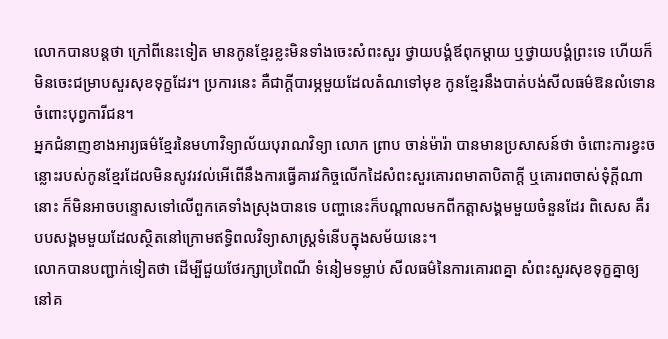លោកបានបន្តថា ក្រៅពីនេះទៀត មានកូនខ្មែរខ្លះមិនទាំងចេះសំពះសួរ ថ្វាយបង្គំឪពុកម្តាយ ឬថ្វាយបង្គំព្រះទេ ហើយក៏មិនចេះជម្រាបសួរសុខទុក្ខដែរ។ ប្រការនេះ គឺជាក្តីបារម្ភមួយដែលតំណទៅមុខ កូនខ្មែរនឹងបាត់បង់សីលធម៌ឱនលំទោនចំពោះបុព្វការីជន។
អ្នកជំនាញខាងអារ្យធម៌ខ្មែរនៃមហាវិទ្យាល័យបុរាណវិទ្យា លោក ព្រាប ចាន់ម៉ារ៉ា បានមានប្រសាសន៍ថា ចំពោះការខ្វះចន្លោះរបស់កូនខ្មែរដែលមិនសូវរវល់អើពើនឹងការធ្វើគារវកិច្ចលើកដៃសំពះសួរគោរពមាតាបិតាក្តី ឬគោរពចាស់ទុំក្តីណានោះ ក៏មិនអាចបន្ទោសទៅលើពួកគេទាំងស្រុងបានទេ បញ្ហានេះក៏បណ្ដាលមកពីកត្តាសង្គមមួយចំនួនដែរ ពិសេស គឺរបបសង្គមមួយដែលស្ថិតនៅក្រោមឥទ្ធិពលវិទ្យាសាស្ត្រទំនើបក្នុងសម័យនេះ។
លោកបានបញ្ជាក់ទៀតថា ដើម្បីជួយថែរក្សាប្រពៃណី ទំនៀមទម្លាប់ សីលធម៌នៃការគោរពគ្នា សំពះសួរសុខទុក្ខគ្នាឲ្យនៅគ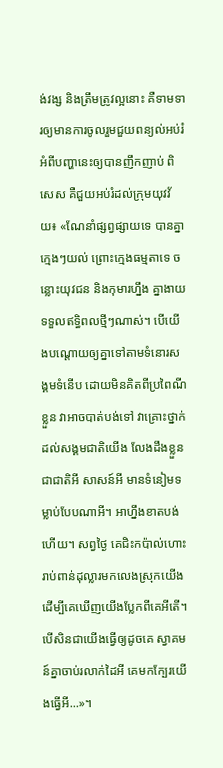ង់វង្ស និងត្រឹមត្រូវល្អនោះ គឺទាមទារឲ្យមានការចូលរួមជួយពន្យល់អប់រំអំពីបញ្ហានេះឲ្យបានញឹកញាប់ ពិសេស គឺជួយអប់រំដល់ក្រុមយុវវ័យ៖ «ណែនាំផ្សព្វផ្សាយទេ បានគ្នាក្មេងៗយល់ ព្រោះក្មេងធម្មតាទេ ចន្លោះយុវជន និងកុមារហ្នឹង គ្នាងាយទទួលឥទ្ធិពលថ្មីៗណាស់។ បើយើងបណ្ដោយឲ្យគ្នាទៅតាមទំនោរសង្គមទំនើប ដោយមិនគិតពីប្រពៃណីខ្លួន វាអាចបាត់បង់ទៅ វាគ្រោះថ្នាក់ដល់សង្គមជាតិយើង លែងដឹងខ្លួនជាជាតិអី សាសន៍អី មានទំនៀមទម្លាប់បែបណាអី។ អាហ្នឹងខាតបង់ហើយ។ សព្វថ្ងៃ គេជិះកប៉ាល់ហោះរាប់ពាន់ដុល្លារមកលេងស្រុកយើង ដើម្បីគេឃើញយើងប្លែកពីគេអីតើ។ បើសិនជាយើងធ្វើឲ្យដូចគេ ស្វាគមន៍គ្នាចាប់រលាក់ដៃអី គេមកក្បែរយើងធ្វើអី...»។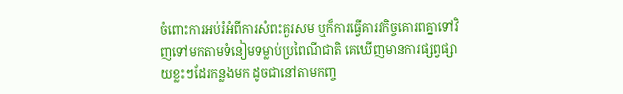ចំពោះការអប់រំអំពីការសំពះគួរសម ឬក៏ការធ្វើគារវកិច្ចគោរពគ្នាទៅវិញទៅមកតាមទំនៀមទម្លាប់ប្រពៃណីជាតិ គេឃើញមានការផ្សព្វផ្សាយខ្លះៗដែរកន្លងមក ដូចជានៅតាមកញ្ច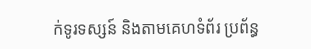ក់ទូរទស្សន៍ និងតាមគេហទំព័រ ប្រព័ន្ធ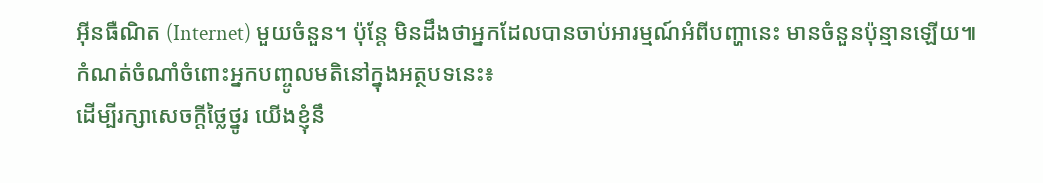អ៊ីនធឺណិត (Internet) មួយចំនួន។ ប៉ុន្តែ មិនដឹងថាអ្នកដែលបានចាប់អារម្មណ៍អំពីបញ្ហានេះ មានចំនួនប៉ុន្មានឡើយ៕
កំណត់ចំណាំចំពោះអ្នកបញ្ចូលមតិនៅក្នុងអត្ថបទនេះ៖
ដើម្បីរក្សាសេចក្ដីថ្លៃថ្នូរ យើងខ្ញុំនឹ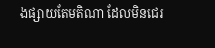ងផ្សាយតែមតិណា ដែលមិនជេរ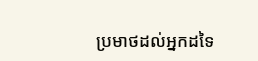ប្រមាថដល់អ្នកដទៃ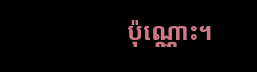ប៉ុណ្ណោះ។